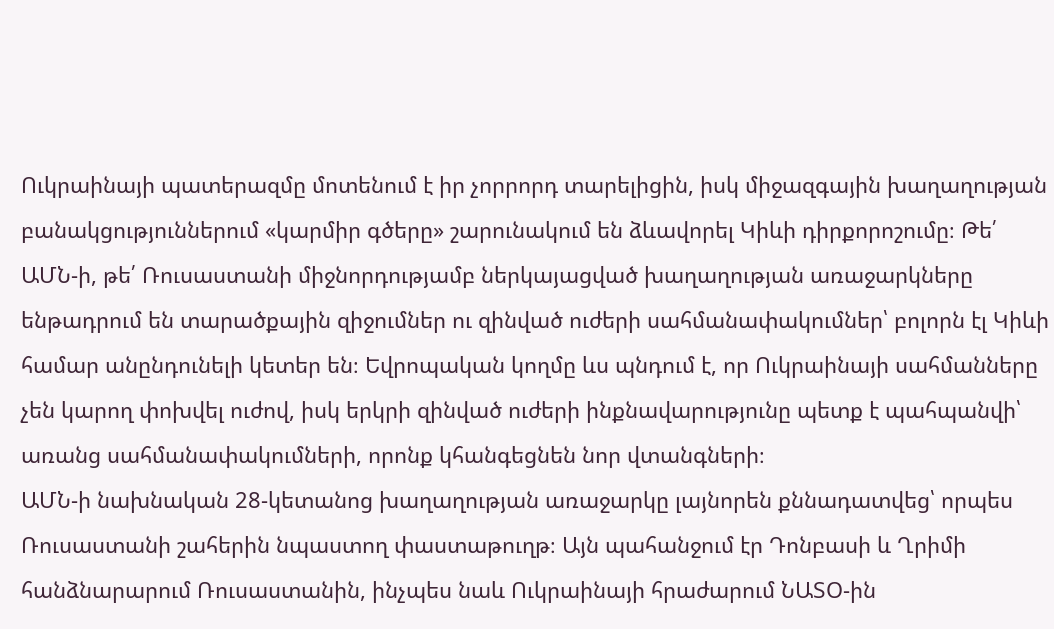Ուկրաինայի պատերազմը մոտենում է իր չորրորդ տարելիցին, իսկ միջազգային խաղաղության բանակցություններում «կարմիր գծերը» շարունակում են ձևավորել Կիևի դիրքորոշումը։ Թե՛ ԱՄՆ-ի, թե՛ Ռուսաստանի միջնորդությամբ ներկայացված խաղաղության առաջարկները ենթադրում են տարածքային զիջումներ ու զինված ուժերի սահմանափակումներ՝ բոլորն էլ Կիևի համար անընդունելի կետեր են։ Եվրոպական կողմը ևս պնդում է, որ Ուկրաինայի սահմանները չեն կարող փոխվել ուժով, իսկ երկրի զինված ուժերի ինքնավարությունը պետք է պահպանվի՝ առանց սահմանափակումների, որոնք կհանգեցնեն նոր վտանգների։
ԱՄՆ-ի նախնական 28-կետանոց խաղաղության առաջարկը լայնորեն քննադատվեց՝ որպես Ռուսաստանի շահերին նպաստող փաստաթուղթ։ Այն պահանջում էր Դոնբասի և Ղրիմի հանձնարարում Ռուսաստանին, ինչպես նաև Ուկրաինայի հրաժարում ՆԱՏՕ-ին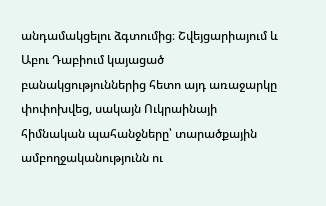անդամակցելու ձգտումից։ Շվեյցարիայում և Աբու Դաբիում կայացած բանակցություններից հետո այդ առաջարկը փոփոխվեց, սակայն Ուկրաինայի հիմնական պահանջները՝ տարածքային ամբողջականությունն ու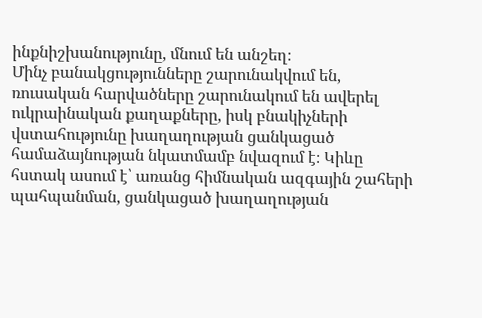ինքնիշխանությունը, մնում են անշեղ։
Մինչ բանակցությունները շարունակվում են, ռուսական հարվածները շարունակում են ավերել ուկրաինական քաղաքները, իսկ բնակիչների վստահությունը խաղաղության ցանկացած համաձայնության նկատմամբ նվազում է։ Կիևը հստակ ասում է՝ առանց հիմնական ազգային շահերի պահպանման, ցանկացած խաղաղության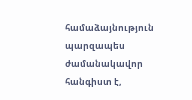համաձայնություն պարզապես ժամանակավոր հանգիստ է,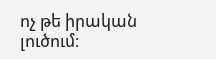ոչ թե իրական լուծում։